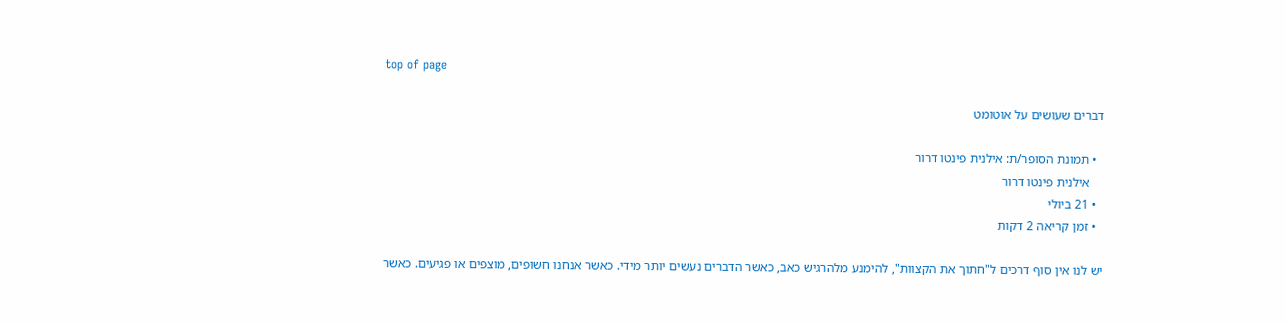top of page

דברים שעושים על אוטומט

  • תמונת הסופר/ת: אילנית פינטו דרור
    אילנית פינטו דרור
  • 21 ביולי
  • זמן קריאה 2 דקות

יש לנו אין סוף דרכים ל"חתוך את הקצוות", להימנע מלהרגיש כאב, כאשר הדברים נעשים יותר מידי. כאשר אנחנו חשופים, מוצפים או פגיעים. כאשר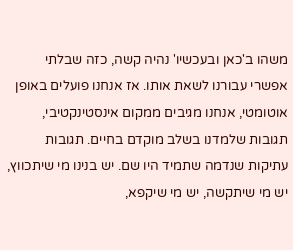משהו ב'כאן ובעכשיו' נהיה קשה, כזה שבלתי אפשרי עבורנו לשאת אותו. אז אנחנו פועלים באופן אוטומטי, אנחנו מגיבים ממקום אינסטינקטיבי, תגובות שלמדנו בשלב מוקדם בחיים. תגובות עתיקות שנדמה שתמיד היו שם. יש בנינו מי שיתכווץ, יש מי שיתקשה, יש מי שיקפא,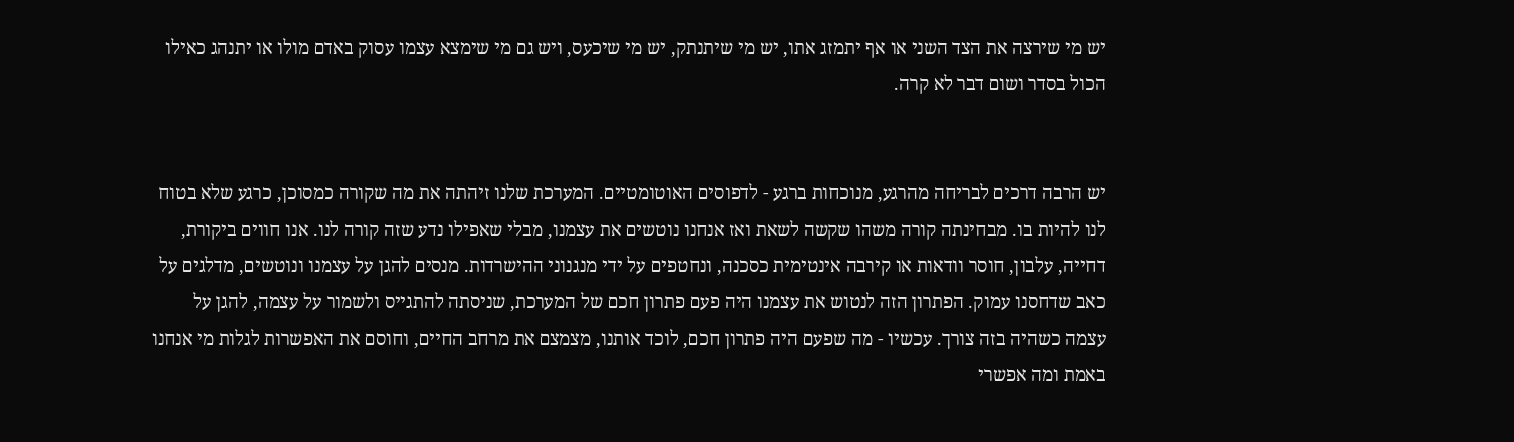יש מי שירצה את הצד השני או אף יתמזג אתו, יש מי שיתנתק, יש מי שיכעס, ויש גם מי שימצא עצמו עסוק באדם מולו או יתנהג כאילו הכול בסדר ושום דבר לא קרה.


יש הרבה דרכים לבריחה מהרגע, מנוכחות ברגע - לדפוסים האוטומטיים. המערכת שלנו זיהתה את מה שקורה כמסוכן, כרגע שלא בטוח לנו להיות בו. מבחינתה קורה משהו שקשה לשאת ואז אנחנו נוטשים את עצמנו, מבלי שאפילו נדע שזה קורה לנו. אנו חווים ביקורת, דחייה, עלבון, חוסר וודאות או קירבה אינטימית כסכנה, ונחטפים על ידי מנגנוני ההישרדות. מנסים להגן על עצמנו ונוטשים, מדלגים על כאב שדחסנו עמוק. הפתרון הזה לנטוש את עצמנו היה פעם פתרון חכם של המערכת, שניסתה להתגייס ולשמור על עצמה, להגן על עצמה כשהיה בזה צורך. עכשיו - מה שפעם היה פתרון חכם, לוכד אותנו, מצמצם את מרחב החיים, וחוסם את האפשרות לגלות מי אנחנו באמת ומה אפשרי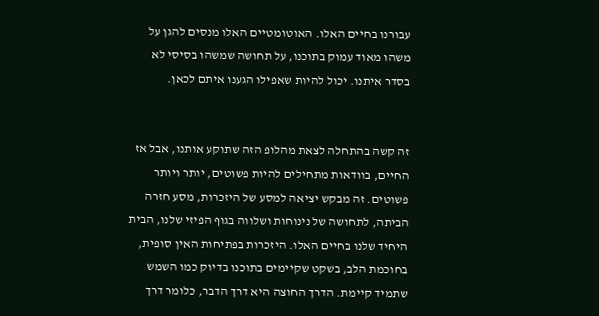עבורנו בחיים האלו. האוטומטיים האלו מנסים להגן על משהו מאוד עמוק בתוכנו, על תחושה שמשהו בסיסי לא בסדר איתנו. יכול להיות שאפילו הגענו איתם לכאן.


זה קשה בהתחלה לצאת מהלופ הזה שתוקע אותנו, אבל אז החיים, בוודאות מתחילים להיות פשוטים, יותר ויותר פשוטים. זה מבקש יציאה למסע של היזכרות, מסע חזרה הביתה, לתחושה של נינוחות ושלווה בגוף הפיזי שלנו, הבית היחיד שלנו בחיים האלו. היזכרות בפתיחות האין סופית, בחוכמת הלב, בשקט שקיימים בתוכנו בדיוק כמו השמש שתמיד קיימת. הדרך החוצה היא דרך הדבר, כלומר דרך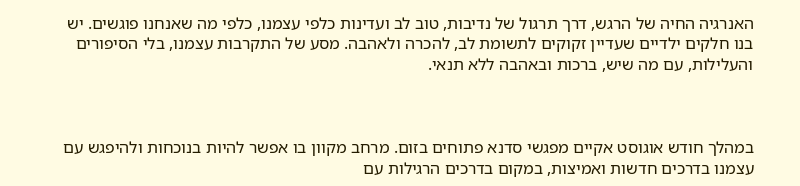האנרגיה החיה של הרגש, דרך תרגול של נדיבות, טוב לב ועדינות כלפי עצמנו, כלפי מה שאנחנו פוגשים. יש בנו חלקים ילדיים שעדיין זקוקים לתשומת לב, להכרה ולאהבה. מסע של התקרבות עצמנו, בלי הסיפורים והעלילות, עם מה שיש, ברכות ובאהבה ללא תנאי.



במהלך חודש אוגוסט אקיים מפגשי סדנא פתוחים בזום. מרחב מקוון בו אפשר להיות בנוכחות ולהיפגש עם עצמנו בדרכים חדשות ואמיצות, במקום בדרכים הרגילות עם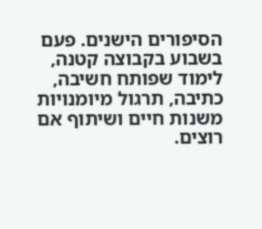הסיפורים הישנים. פעם בשבוע בקבוצה קטנה, לימוד שפותח חשיבה, כתיבה, תרגול מיומנויות משנות חיים ושיתוף אם רוצים.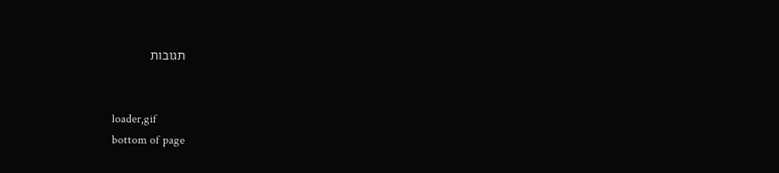תגובות


loader,gif
bottom of page